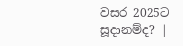වසර 2025ට සූදානම්ද? |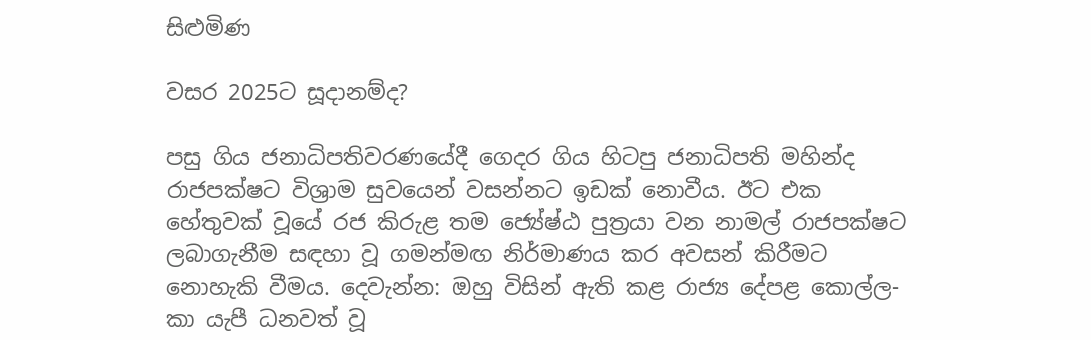සිළුමිණ

වසර 2025ට සූදානම්ද?

පසු ගිය ජනාධිපතිවරණයේදී ගෙදර ගිය හිටපු ජනාධිපති මහින්ද රාජපක්ෂට විශ්‍රාම සුවයෙන් වසන්නට ඉඩක් නොවීය. ඊට එක හේතුවක් වූයේ රජ කිරුළ තම ජ්‍යේෂ්ඨ පුත්‍රයා වන නාමල් රාජපක්ෂට ලබාගැනීම සඳහා වූ ගමන්මඟ නිර්මාණය කර අවසන් කිරීමට නොහැකි වීමය. දෙවැන්න: ඔහු විසින් ඇති කළ රාජ්‍ය දේපළ කොල්ල-කා යැපී ධනවත් වූ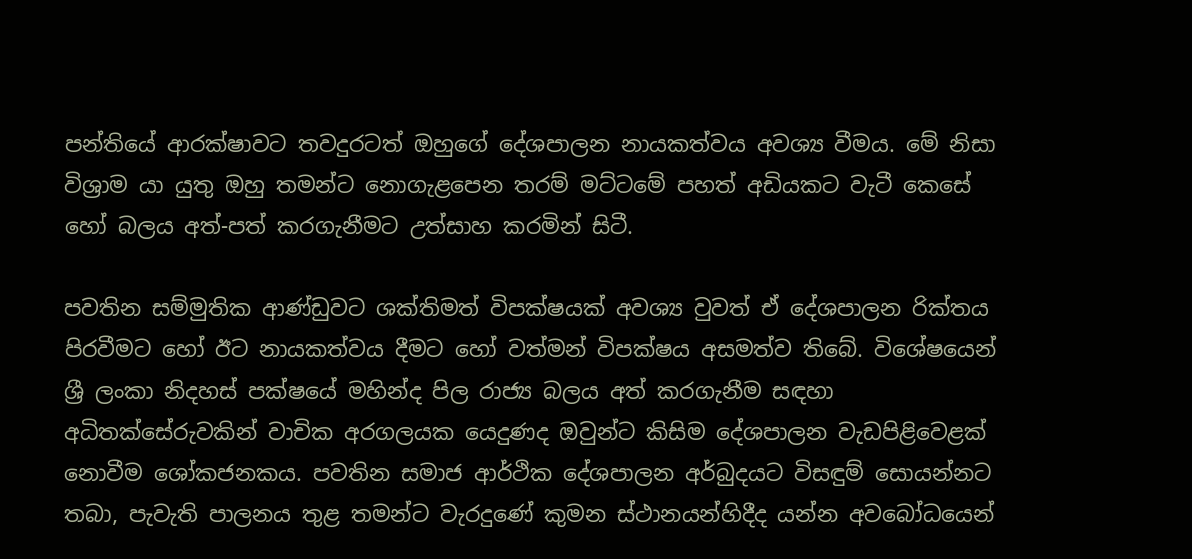පන්තියේ ආරක්ෂාවට තවදුරටත් ඔහුගේ දේශපාලන නායකත්වය අවශ්‍ය වීමය. මේ නිසා විශ්‍රාම යා යුතු ඔහු තමන්ට නොගැළපෙන තරම් මට්ටමේ පහත් අඩියකට වැටී කෙසේ හෝ බලය අත්-පත් කරගැනීමට උත්සාහ කරමින් සිටී.

පවතින සම්මුතික ආණ්ඩුවට ශක්තිමත් විපක්ෂයක් අවශ්‍ය වුවත් ඒ දේශපාලන රික්තය පිරවීමට හෝ ඊට නායකත්වය දීමට හෝ වත්මන් විපක්ෂය අසමත්ව තිබේ. විශේෂයෙන් ශ්‍රී ලංකා නිදහස් පක්ෂයේ මහින්ද පිල රාජ්‍ය බලය අත් කරගැනීම සඳහා අධිතක්සේරුවකින් වාචික අරගලයක යෙදුණද ඔවුන්ට කිසිම දේශපාලන වැඩපිළිවෙළක් නොවීම ශෝකජනකය. පවතින සමාජ ආර්ථික දේශපාලන අර්බුදයට විසඳුම් සොයන්නට තබා, පැවැති පාලනය තුළ තමන්ට වැරදුණේ කුමන ස්ථානයන්හිදීද යන්න අවබෝධයෙන්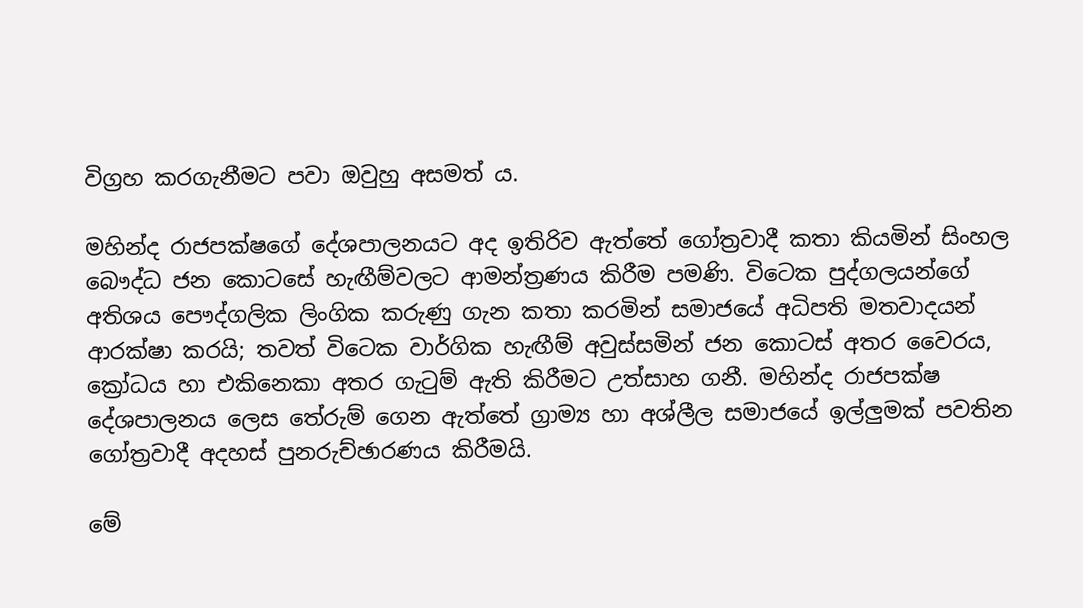විග්‍රහ කරගැනීමට පවා ඔවුහු අසමත් ය.

මහින්ද රාජපක්ෂගේ දේශපාලනයට අද ඉතිරිව ඇත්තේ ගෝත්‍රවාදී කතා කියමින් සිංහල බෞද්ධ ජන කොටසේ හැඟීම්වලට ආමන්ත්‍රණය කිරීම පමණි. විටෙක පුද්ගලයන්ගේ අතිශය පෞද්ගලික ලිංගික කරුණු ගැන කතා කරමින් සමාජයේ අධිපති මතවාදයන් ආරක්ෂා කරයි; තවත් විටෙක වාර්ගික හැඟීම් අවුස්සමින් ජන කොටස් අතර වෛරය, ක්‍රෝධය හා එකිනෙකා අතර ගැටුම් ඇති කිරීමට උත්සාහ ගනී. මහින්ද රාජපක්ෂ දේශපාලනය ලෙස තේරුම් ගෙන ඇත්තේ ග්‍රාම්‍ය හා අශ්ලීල සමාජයේ ඉල්ලුමක් පවතින ගෝත්‍රවාදී අදහස් පුනරුච්ඡාරණය කිරීමයි.

මේ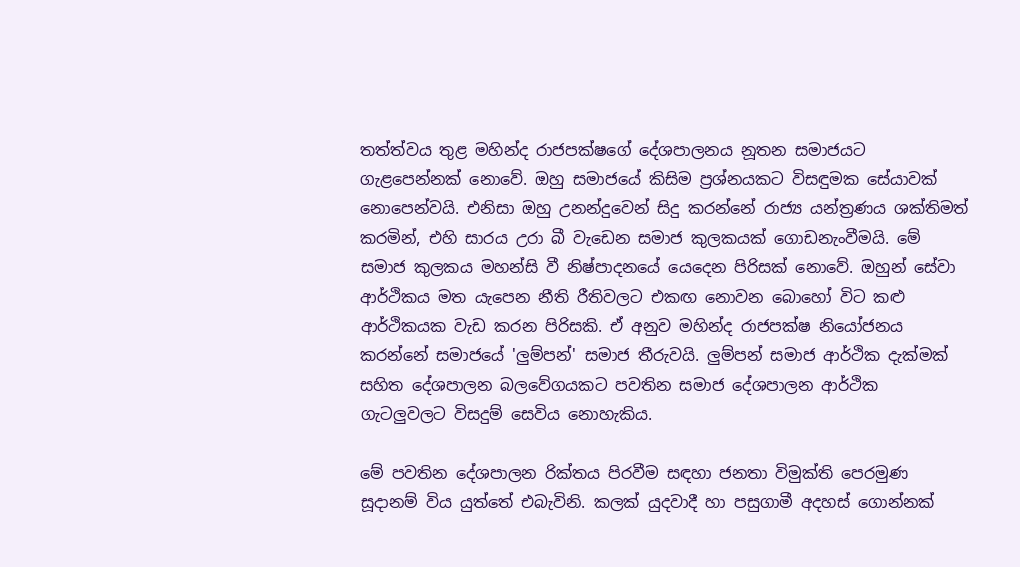තත්ත්වය තුළ මහින්ද රාජපක්ෂගේ දේශපාලනය නූතන සමාජයට ගැළපෙන්නක් නොවේ. ඔහු සමාජයේ කිසිම ප්‍රශ්නයකට විසඳුමක සේයාවක් නොපෙන්වයි. එනිසා ඔහු උනන්දුවෙන් සිදු කරන්නේ රාජ්‍ය යන්ත්‍රණය ශක්තිමත් කරමින්, එහි සාරය උරා බී වැඩෙන සමාජ කුලකයක් ගොඩනැංවීමයි. මේ සමාජ කුලකය මහන්සි වී නිෂ්පාදනයේ යෙදෙන පිරිසක් නොවේ. ඔහුන් සේවා ආර්ථිකය මත යැපෙන නීති රීතිවලට එකඟ නොවන බොහෝ විට කළු ආර්ථිකයක වැඩ කරන පිරිසකි. ඒ අනුව මහින්ද රාජපක්ෂ නියෝජනය කරන්නේ සමාජයේ 'ලුම්පන්' සමාජ තීරුවයි. ලුම්පන් සමාජ ආර්ථික දැක්මක් සහිත දේශපාලන බලවේගයකට පවතින සමාජ දේශපාලන ආර්ථික ගැටලුවලට විසදුම් සෙවිය නොහැකිය.

මේ පවතින දේශපාලන රික්තය පිරවීම සඳහා ජනතා විමුක්ති පෙරමුණ සූදානම් විය යුත්තේ එබැවිනි. කලක් යුදවාදී හා පසුගාමී අදහස් ගොන්නක්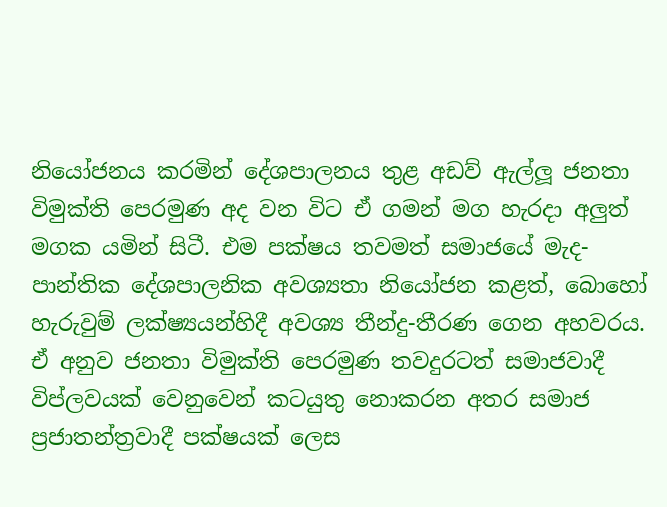නියෝජනය කරමින් දේශපාලනය තුළ අඩව් ඇල්ලූ ජනතා විමුක්ති පෙරමුණ අද වන විට ඒ ගමන් මග හැරදා අලුත් මගක යමින් සිටී. එම පක්ෂය තවමත් සමාජයේ මැද-පාන්තික දේශපාලනික අවශ්‍යතා නියෝජන කළත්, බොහෝ හැරුවුම් ලක්ෂ්‍යයන්හිදී අවශ්‍ය තීන්දු-තීරණ ගෙන අහවරය. ඒ අනුව ජනතා විමුක්ති පෙරමුණ තවදුරටත් සමාජවාදී විප්ලවයක් වෙනුවෙන් කටයුතු නොකරන අතර සමාජ ප්‍රජාතන්ත්‍රවාදී පක්ෂයක් ලෙස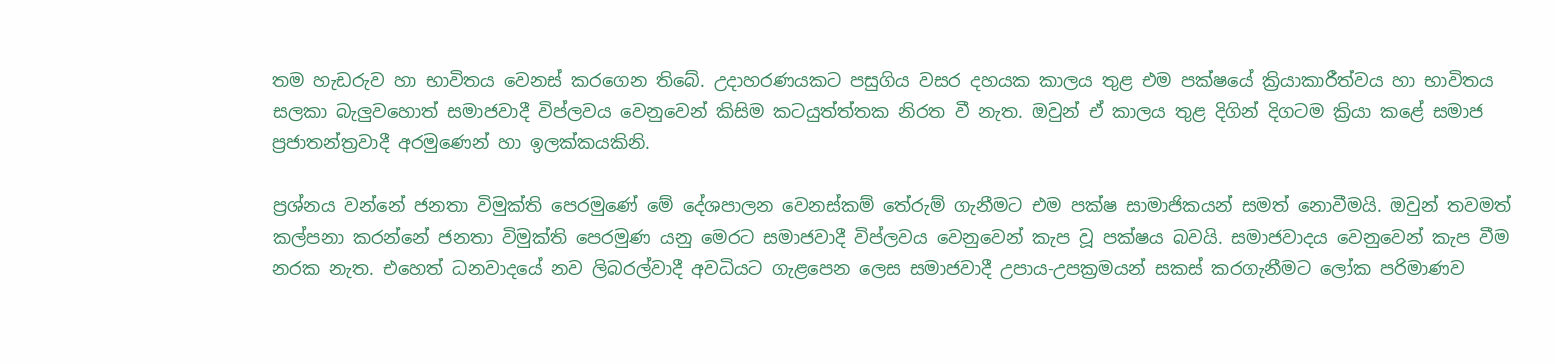තම හැඩරුව හා භාවිතය වෙනස් කරගෙන තිබේ. උදාහරණයකට පසුගිය වසර දහයක කාලය තුළ එම පක්ෂයේ ක්‍රියාකාරීත්වය හා භාවිතය සලකා බැලුවහොත් සමාජවාදී විප්ලවය වෙනුවෙන් කිසිම කටයුත්ත්තක නිරත වී නැත. ඔවුන් ඒ කාලය තුළ දිගින් දිගටම ක්‍රියා කළේ සමාජ ප්‍රජාතන්ත්‍රවාදී අරමුණෙන් හා ඉලක්කයකිනි.

ප්‍රශ්නය වන්නේ ජනතා විමුක්ති පෙරමුණේ මේ දේශපාලන වෙනස්කම් තේරුම් ගැනීමට එම පක්ෂ සාමාජිකයන් සමත් නොවීමයි. ඔවුන් තවමත් කල්පනා කරන්නේ ජනතා විමුක්ති පෙරමුණ යනු මෙරට සමාජවාදී විප්ලවය වෙනුවෙන් කැප වූ පක්ෂය බවයි. සමාජවාදය වෙනුවෙන් කැප වීම නරක නැත. එහෙත් ධනවාදයේ නව ලිබරල්වාදී අවධියට ගැළපෙන ලෙස සමාජවාදී උපාය-උපක්‍රමයන් සකස් කරගැනීමට ලෝක පරිමාණව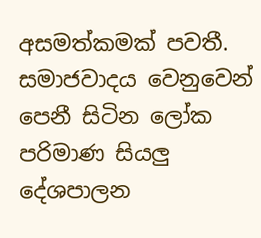අසමත්කමක් පවතී. සමාජවාදය වෙනුවෙන් පෙනී සිටින ලෝක පරිමාණ සියලු දේශපාලන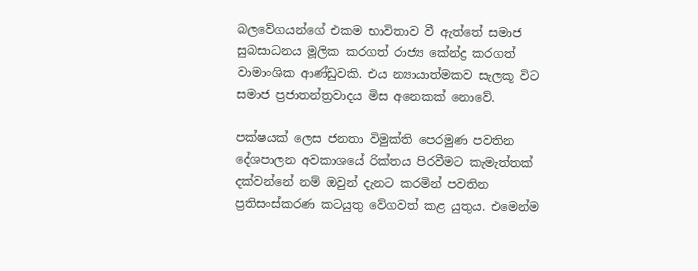බලවේගයන්ගේ එකම භාවිතාව වී ඇත්තේ සමාජ සුබසාධනය මූලික කරගත් රාජ්‍ය කේන්ද්‍ර කරගත් වාමාංශික ආණ්ඩුවකි. එය න්‍යායාත්මකව සැලකූ විට සමාජ ප්‍රජාතන්ත්‍රවාදය මිස අනෙකක් නොවේ.

පක්ෂයක් ලෙස ජනතා විමුක්ති පෙරමුණ පවතින දේශපාලන අවකාශයේ රික්තය පිරවීමට කැමැත්තක් දක්වන්නේ නම් ඔවුන් දැනට කරමින් පවතින ප්‍රතිසංස්කරණ කටයුතු වේගවත් කළ යුතුය. එමෙන්ම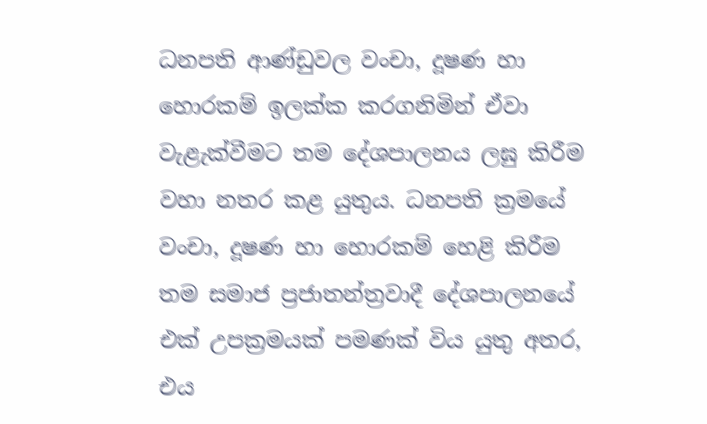ධනපති ආණ්ඩුවල වංචා, දූෂණ හා හොරකම් ඉලක්ක කරගනිමින් ඒවා වැළැක්වීමට තම දේශපාලනය ලඝු කිරීම වහා නතර කළ යුතුය. ධනපති ක්‍රමයේ වංචා, දූෂණ හා හොරකම් හෙළි කිරීම තම සමාජ ප්‍රජාතන්ත්‍රවාදී දේශපාලනයේ එක් උපක්‍රමයක් පමණක් විය යුතු අතර, එය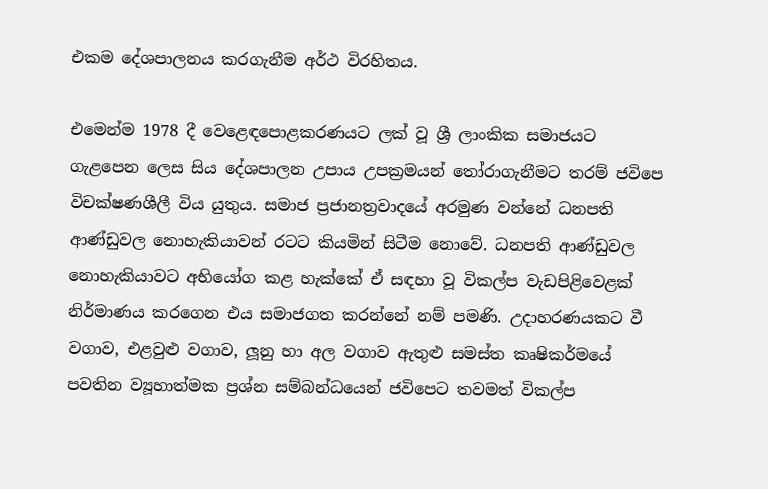එකම දේශපාලනය කරගැනීම අර්ථ විරහිතය.

එමෙන්ම 1978 දී වෙළෙඳපොළකරණයට ලක් වූ ශ්‍රී ලාංකික සමාජයට ගැළපෙන ලෙස සිය දේශපාලන උපාය උපක්‍රමයන් තෝරාගැනීමට තරම් ජවිපෙ විචක්ෂණශීලී විය යුතුය. සමාජ ප්‍රජානත්‍රවාදයේ අරමුණ වන්නේ ධනපති ආණ්ඩුවල නොහැකියාවන් රටට කියමින් සිටීම නොවේ. ධනපති ආණ්ඩුවල නොහැකියාවට අභියෝග කළ හැක්කේ ඒ සඳහා වූ විකල්ප වැඩපිළිවෙළක් නිර්මාණය කරගෙන එය සමාජගත කරන්නේ නම් පමණි. උදාහරණයකට වී වගාව, එළවුළු වගාව, ලූනු හා අල වගාව ඇතුළු සමස්ත කෘෂිකර්මයේ පවතින ව්‍යූහාත්මක ප්‍රශ්න සම්බන්ධයෙන් ජවිපෙට තවමත් විකල්ප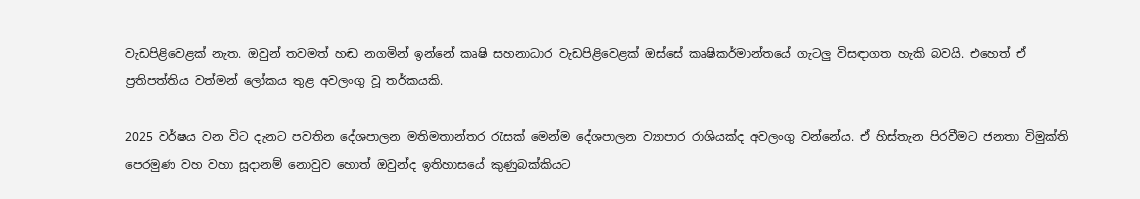වැඩපිළිවෙළක් නැත. ඔවුන් තවමත් හඬ නගමින් ඉන්නේ කෘෂි සහනාධාර වැඩපිළිවෙළක් ඔස්සේ කෘෂිකර්මාන්තයේ ගැටලු විසඳාගත හැකි බවයි. එහෙත් ඒ ප්‍රතිපත්තිය වත්මන් ලෝකය තුළ අවලංගු වූ තර්කයකි.

2025 වර්ෂය වන විට දැනට පවතින දේශපාලන මතිමතාන්තර රැසක් මෙන්ම දේශපාලන ව්‍යාපාර රාශියක්ද අවලංගු වන්නේය. ඒ හිස්තැන පිරවීමට ජනතා විමුක්ති පෙරමුණ වහ වහා සූදානම් නොවුව හොත් ඔවුන්ද ඉතිහාසයේ කුණුබක්කියට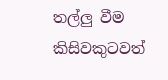තල්ලු වීම කිසිවකුටවත්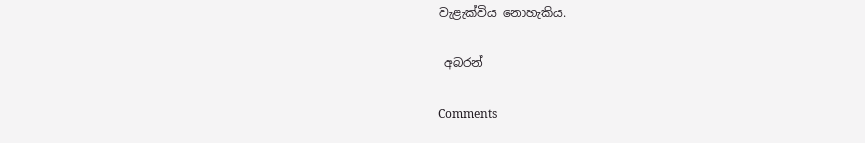වැළැක්විය නොහැකිය.

 අබරන්

Comments